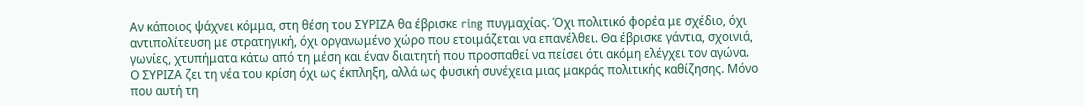Αν κάποιος ψάχνει κόμμα, στη θέση του ΣΥΡΙΖΑ θα έβρισκε ring πυγμαχίας. Όχι πολιτικό φορέα με σχέδιο, όχι αντιπολίτευση με στρατηγική, όχι οργανωμένο χώρο που ετοιμάζεται να επανέλθει. Θα έβρισκε γάντια, σχοινιά, γωνίες, χτυπήματα κάτω από τη μέση και έναν διαιτητή που προσπαθεί να πείσει ότι ακόμη ελέγχει τον αγώνα.
Ο ΣΥΡΙΖΑ ζει τη νέα του κρίση όχι ως έκπληξη, αλλά ως φυσική συνέχεια μιας μακράς πολιτικής καθίζησης. Μόνο που αυτή τη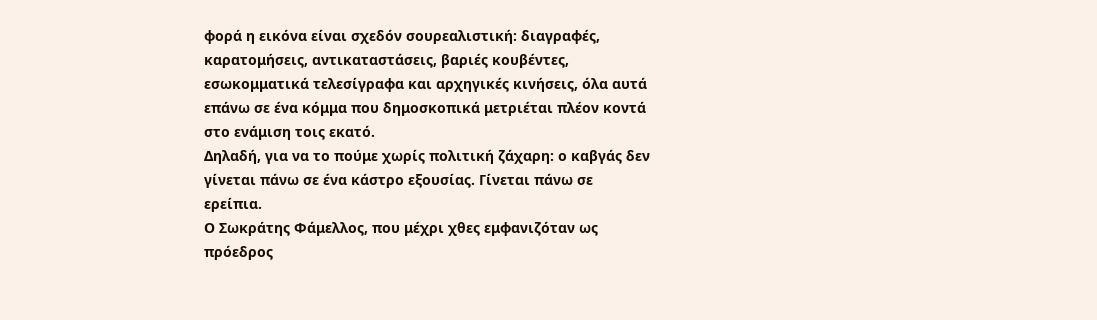φορά η εικόνα είναι σχεδόν σουρεαλιστική: διαγραφές, καρατομήσεις, αντικαταστάσεις, βαριές κουβέντες, εσωκομματικά τελεσίγραφα και αρχηγικές κινήσεις, όλα αυτά επάνω σε ένα κόμμα που δημοσκοπικά μετριέται πλέον κοντά στο ενάμιση τοις εκατό.
Δηλαδή, για να το πούμε χωρίς πολιτική ζάχαρη: ο καβγάς δεν γίνεται πάνω σε ένα κάστρο εξουσίας. Γίνεται πάνω σε ερείπια.
Ο Σωκράτης Φάμελλος, που μέχρι χθες εμφανιζόταν ως πρόεδρος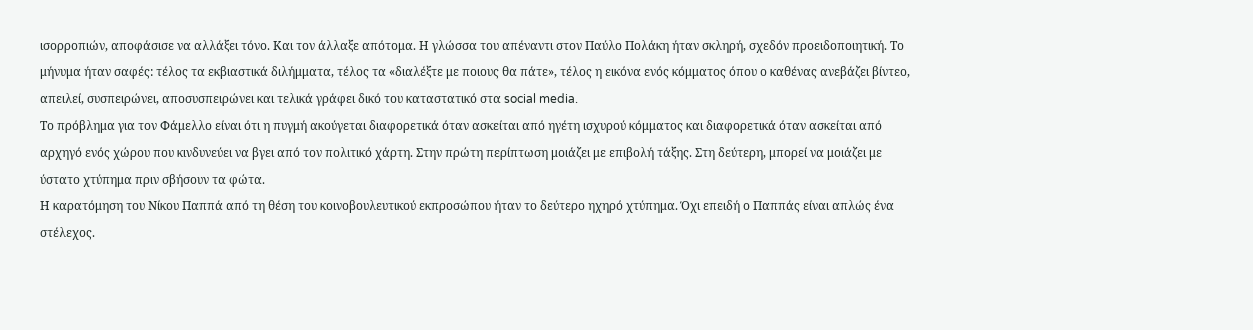ισορροπιών, αποφάσισε να αλλάξει τόνο. Και τον άλλαξε απότομα. Η γλώσσα του απέναντι στον Παύλο Πολάκη ήταν σκληρή, σχεδόν προειδοποιητική. Το μήνυμα ήταν σαφές: τέλος τα εκβιαστικά διλήμματα, τέλος τα «διαλέξτε με ποιους θα πάτε», τέλος η εικόνα ενός κόμματος όπου ο καθένας ανεβάζει βίντεο, απειλεί, συσπειρώνει, αποσυσπειρώνει και τελικά γράφει δικό του καταστατικό στα social media.
Το πρόβλημα για τον Φάμελλο είναι ότι η πυγμή ακούγεται διαφορετικά όταν ασκείται από ηγέτη ισχυρού κόμματος και διαφορετικά όταν ασκείται από αρχηγό ενός χώρου που κινδυνεύει να βγει από τον πολιτικό χάρτη. Στην πρώτη περίπτωση μοιάζει με επιβολή τάξης. Στη δεύτερη, μπορεί να μοιάζει με ύστατο χτύπημα πριν σβήσουν τα φώτα.
Η καρατόμηση του Νίκου Παππά από τη θέση του κοινοβουλευτικού εκπροσώπου ήταν το δεύτερο ηχηρό χτύπημα. Όχι επειδή ο Παππάς είναι απλώς ένα στέλεχος.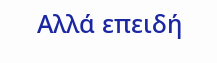Αλλά επειδή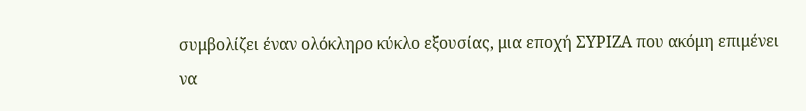συμβολίζει έναν ολόκληρο κύκλο εξουσίας, μια εποχή ΣΥΡΙΖΑ που ακόμη επιμένει να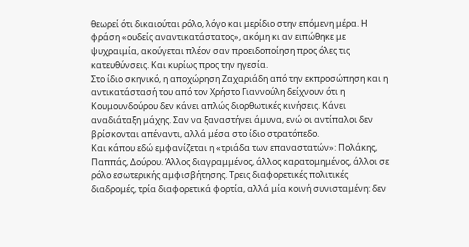θεωρεί ότι δικαιούται ρόλο, λόγο και μερίδιο στην επόμενη μέρα. Η φράση «ουδείς αναντικατάστατος», ακόμη κι αν ειπώθηκε με ψυχραιμία, ακούγεται πλέον σαν προειδοποίηση προς όλες τις κατευθύνσεις. Και κυρίως προς την ηγεσία.
Στο ίδιο σκηνικό, η αποχώρηση Ζαχαριάδη από την εκπροσώπηση και η αντικατάστασή του από τον Χρήστο Γιαννούλη δείχνουν ότι η Κουμουνδούρου δεν κάνει απλώς διορθωτικές κινήσεις. Κάνει αναδιάταξη μάχης. Σαν να ξαναστήνει άμυνα, ενώ οι αντίπαλοι δεν βρίσκονται απέναντι, αλλά μέσα στο ίδιο στρατόπεδο.
Και κάπου εδώ εμφανίζεται η «τριάδα των επαναστατών»: Πολάκης, Παππάς, Δούρου. Άλλος διαγραμμένος, άλλος καρατομημένος, άλλοι σε ρόλο εσωτερικής αμφισβήτησης. Τρεις διαφορετικές πολιτικές διαδρομές, τρία διαφορετικά φορτία, αλλά μία κοινή συνισταμένη: δεν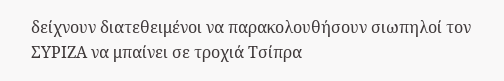δείχνουν διατεθειμένοι να παρακολουθήσουν σιωπηλοί τον ΣΥΡΙΖΑ να μπαίνει σε τροχιά Τσίπρα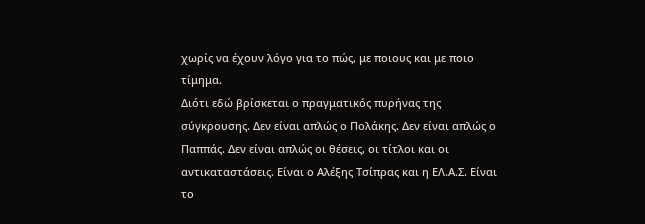χωρίς να έχουν λόγο για το πώς, με ποιους και με ποιο τίμημα.
Διότι εδώ βρίσκεται ο πραγματικός πυρήνας της σύγκρουσης. Δεν είναι απλώς ο Πολάκης. Δεν είναι απλώς ο Παππάς. Δεν είναι απλώς οι θέσεις, οι τίτλοι και οι αντικαταστάσεις. Είναι ο Αλέξης Τσίπρας και η ΕΛ.Α.Σ. Είναι το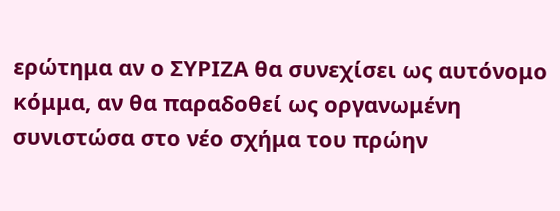ερώτημα αν ο ΣΥΡΙΖΑ θα συνεχίσει ως αυτόνομο κόμμα, αν θα παραδοθεί ως οργανωμένη συνιστώσα στο νέο σχήμα του πρώην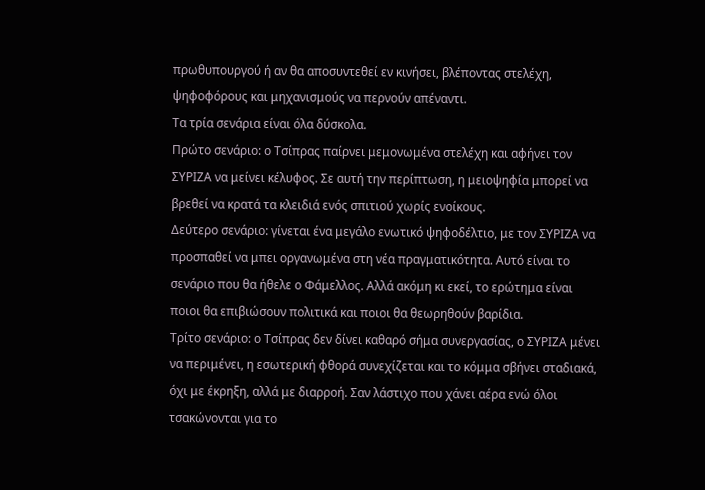πρωθυπουργού ή αν θα αποσυντεθεί εν κινήσει, βλέποντας στελέχη, ψηφοφόρους και μηχανισμούς να περνούν απέναντι.
Τα τρία σενάρια είναι όλα δύσκολα.
Πρώτο σενάριο: ο Τσίπρας παίρνει μεμονωμένα στελέχη και αφήνει τον ΣΥΡΙΖΑ να μείνει κέλυφος. Σε αυτή την περίπτωση, η μειοψηφία μπορεί να βρεθεί να κρατά τα κλειδιά ενός σπιτιού χωρίς ενοίκους.
Δεύτερο σενάριο: γίνεται ένα μεγάλο ενωτικό ψηφοδέλτιο, με τον ΣΥΡΙΖΑ να προσπαθεί να μπει οργανωμένα στη νέα πραγματικότητα. Αυτό είναι το σενάριο που θα ήθελε ο Φάμελλος. Αλλά ακόμη κι εκεί, το ερώτημα είναι ποιοι θα επιβιώσουν πολιτικά και ποιοι θα θεωρηθούν βαρίδια.
Τρίτο σενάριο: ο Τσίπρας δεν δίνει καθαρό σήμα συνεργασίας, ο ΣΥΡΙΖΑ μένει να περιμένει, η εσωτερική φθορά συνεχίζεται και το κόμμα σβήνει σταδιακά, όχι με έκρηξη, αλλά με διαρροή. Σαν λάστιχο που χάνει αέρα ενώ όλοι τσακώνονται για το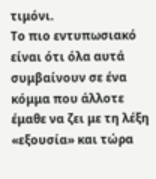τιμόνι.
Το πιο εντυπωσιακό είναι ότι όλα αυτά συμβαίνουν σε ένα κόμμα που άλλοτε έμαθε να ζει με τη λέξη «εξουσία» και τώρα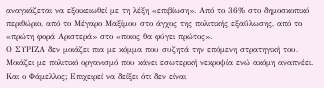αναγκάζεται να εξοικειωθεί με τη λέξη «επιβίωση». Από το 36% στο δημοσκοπικό περιθώριο, από το Μέγαρο Μαξίμου στο άγχος της πολιτικής εξαΰλωσης, από το «πρώτη φορά Αριστερά» στο «ποιος θα φύγει πρώτος».
Ο ΣΥΡΙΖΑ δεν μοιάζει πια με κόμμα που συζητά την επόμενη στρατηγική του. Μοιάζει με πολιτικό οργανισμό που κάνει εσωτερική νεκροψία ενώ ακόμη αναπνέει.
Και ο Φάμελλος; Επιχειρεί να δείξει ότι δεν είναι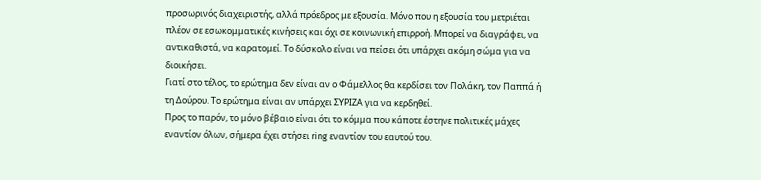προσωρινός διαχειριστής, αλλά πρόεδρος με εξουσία. Μόνο που η εξουσία του μετριέται πλέον σε εσωκομματικές κινήσεις και όχι σε κοινωνική επιρροή. Μπορεί να διαγράφει, να αντικαθιστά, να καρατομεί. Το δύσκολο είναι να πείσει ότι υπάρχει ακόμη σώμα για να διοικήσει.
Γιατί στο τέλος, το ερώτημα δεν είναι αν ο Φάμελλος θα κερδίσει τον Πολάκη, τον Παππά ή τη Δούρου. Το ερώτημα είναι αν υπάρχει ΣΥΡΙΖΑ για να κερδηθεί.
Προς το παρόν, το μόνο βέβαιο είναι ότι το κόμμα που κάποτε έστηνε πολιτικές μάχες εναντίον όλων, σήμερα έχει στήσει ring εναντίον του εαυτού του.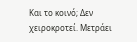Και το κοινό; Δεν χειροκροτεί. Μετράει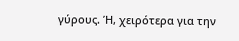γύρους. Ή, χειρότερα για την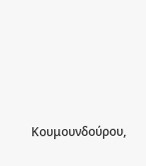Κουμουνδούρου,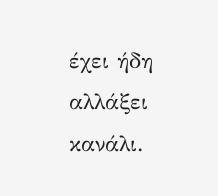έχει ήδη αλλάξει κανάλι.